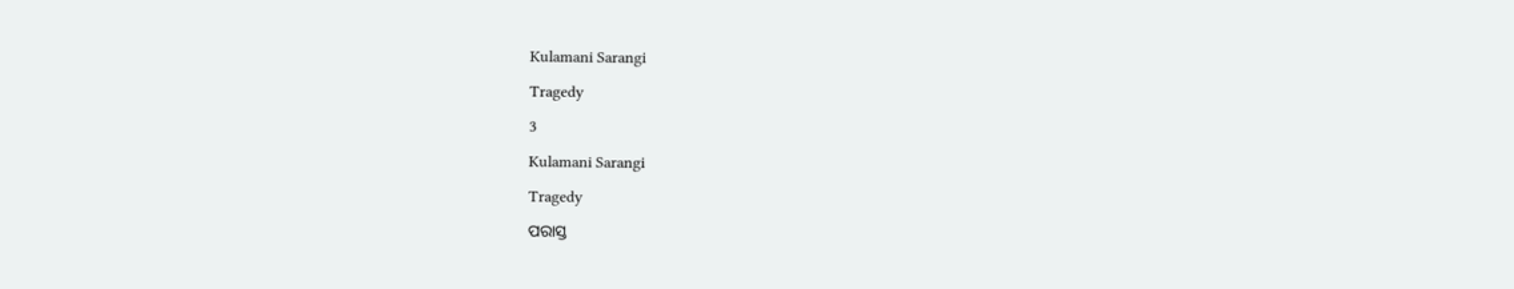Kulamani Sarangi

Tragedy

3

Kulamani Sarangi

Tragedy

ପରାସ୍ତ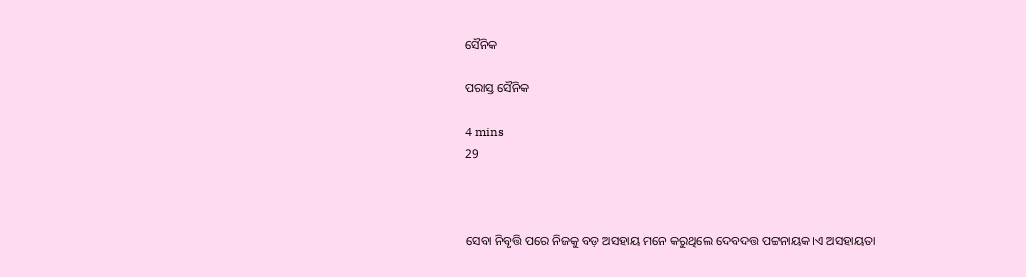ସୈନିକ

ପରାସ୍ତ ସୈନିକ

4 mins
29



ସେବା ନିବୃତ୍ତି ପରେ ନିଜକୁ ବଡ଼ ଅସହାୟ ମନେ କରୁଥିଲେ ଦେବଦତ୍ତ ପଟ୍ଟନାୟକ।ଏ ଅସହାୟତା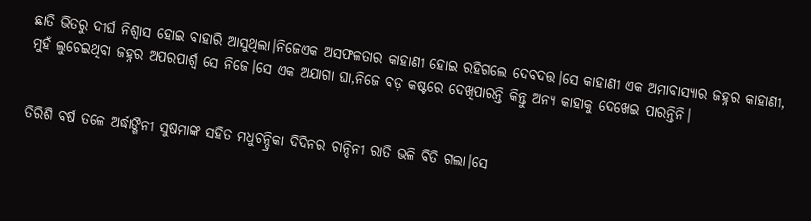ଛାତି ଭିତରୁ ଦୀର୍ଘ ନିଶ୍ଵାସ ହୋଇ ବାହାରି ଆସୁଥିଲା।ନିଜେଏକ ଅସଫଳତାର କାହାଣୀ ହୋଇ ରହିଗଲେ ଦେବଦତ୍ତ।ସେ କାହାଣୀ ଏକ ଅମାବାସ୍ୟାର ଜହ୍ନର କାହାଣୀ, ମୁହଁ ଲୁଚେଇଥିବା ଜହ୍ନର ଅପରପାର୍ଶ୍ବ ସେ ନିଜେ।ସେ ଏକ ଅଯାଗା ଘା,ନିଜେ ବଡ଼ କଷ୍ଟରେ ଦେଖିପାରନ୍ତି କିନ୍ତୁ ଅନ୍ୟ କାହାକୁ ଦେଖେଇ ପାରନ୍ତିନି।


ତିରିଶି ବର୍ଷ ତଳେ ଅର୍ଦ୍ଧାଙ୍ଗିନୀ ସୁଷମାଙ୍କ ସହିତ ମଧୁଚନ୍ଦ୍ରିକା ଦିଦିନର ଚାନ୍ଦିନୀ ରାତି ଭଳି ବିତି ଗଲା।ସେ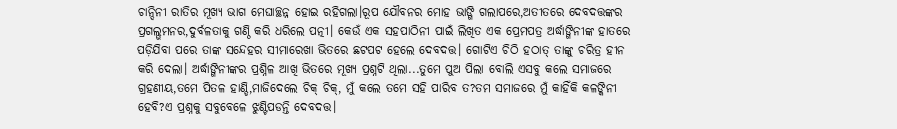ଚାନ୍ଦିନୀ ରାତିର ମୂଖ୍ୟ ଭାଗ ମେଘାଚ୍ଛନ୍ନ ହୋଇ ରହିଗଲା।ରୂପ ଯୌବନର ମୋହ ଭାଙ୍ଗି ଗଲାପରେ,ଅତୀତରେ ଦେବଦତ୍ତଙ୍କର ପ୍ରଗଲ୍ଭମନର,ଦୁର୍ବଳତାକୁ ଗଣ୍ଠି କରି ଧରିଲେ ପତ୍ନୀ। କେଉଁ ଏକ ସହପାଠିନୀ ପାଇଁ ଲିଖିତ ଏକ ପ୍ରେମପତ୍ର ଅର୍ଦ୍ଧାଙ୍ଗିନୀଙ୍କ ହାତରେ ପଡ଼ିଯିବା ପରେ ତାଙ୍କ ସନ୍ଦେହର ସୀମାରେଖା ଭିତରେ ଛଟପଟ ହେଲେ ଦେବଦତ୍ତ। ଗୋଟିଏ ଚିଠି ହଠାତ୍ ତାଙ୍କୁ ଚରିତ୍ର ହୀନ କରି ଦେଲା। ଅର୍ଦ୍ଧାଙ୍ଗିନୀଙ୍କର ପ୍ରଶ୍ନିଳ ଆଖି ଭିତରେ ମୂଖ୍ୟ ପ୍ରଶ୍ନଟି ଥିଲା...ତୁମେ ପୁଅ ପିଲା ବୋଲି ଏସବୁ କଲେ ସମାଜରେ ଗ୍ରହଣୀୟ,ତମେ ପିତଳ ହାଣ୍ଡି,ମାଜିଦେଲେ ଚିକ୍ ଚିକ୍, ମୁଁ କଲେ ତମେ ସହି ପାରିବ ତ?ତମ ସମାଜରେ ମୁଁ କାହିଁକି କଳଙ୍କିନୀ ହେବି?ଏ ପ୍ରଶ୍ନକୁ ସବୁବେଳେ ଝୁଣ୍ଟିପଡନ୍ତି ଦେବଦତ୍ତ।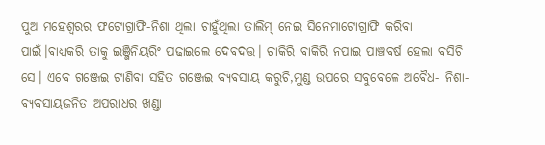ପୁଅ ମହେଶ୍ବରର ଫଟୋଗ୍ରାଫି-ନିଶା ଥିଲା ଚାହୁଁଥିଲା ତାଲିମ୍ ନେଇ ସିନେମାଟୋଗ୍ରାଫି କରିବା ପାଇଁ।ବାଧ୍ୟକରି ତାକୁ ଇଞ୍ଜିନିୟରିଂ ପଢାଇଲେ ଦେବଦତ୍ତ। ଚାକିରି ବାକିରି ନପାଇ ପାଞ୍ଚବର୍ଷ ହେଲା ବସିଚି ସେ। ଏବେ ଗଞ୍ଜେଇ ଟାଣିବା ସହିତ ଗଞ୍ଜେଇ ବ୍ୟବସାୟ କରୁଚି,ମୁଣ୍ଡ ଉପରେ ସବୁବେଳେ ଅବୈଧ- ନିଶା- ବ୍ୟବସାୟଜନିତ ଅପରାଧର ଖଣ୍ଡା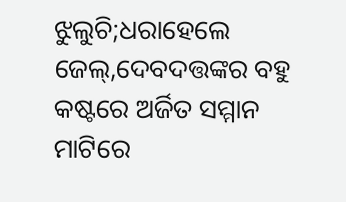ଝୁଲୁଚି;ଧରାହେଲେ ଜେଲ୍,ଦେବଦତ୍ତଙ୍କର ବହୁ କଷ୍ଟରେ ଅର୍ଜିତ ସମ୍ମାନ ମାଟିରେ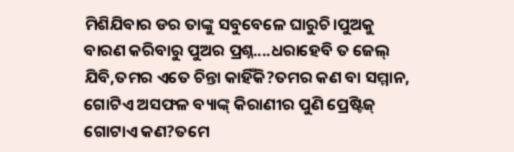ମିଶିଯିବାର ଡର ତାଙ୍କୁ ସବୁବେଳେ ଘାରୁଚି।ପୁଅକୁ ବାରଣ କରିବାରୁ ପୁଅର ପ୍ରଶ୍ନ....ଧରାହେବି ତ ଜେଲ୍ ଯିବି,ତମର ଏତେ ଚିନ୍ତା କାହିଁକି?ତମର କଣ ବା ସମ୍ମାନ, ଗୋଟିଏ ଅସଫଳ ବ୍ୟାଙ୍କ୍ କିରାଣୀର ପୁଣି ପ୍ରେଷ୍ଟିଜ୍ ଗୋଟାଏ କଣ?ତମେ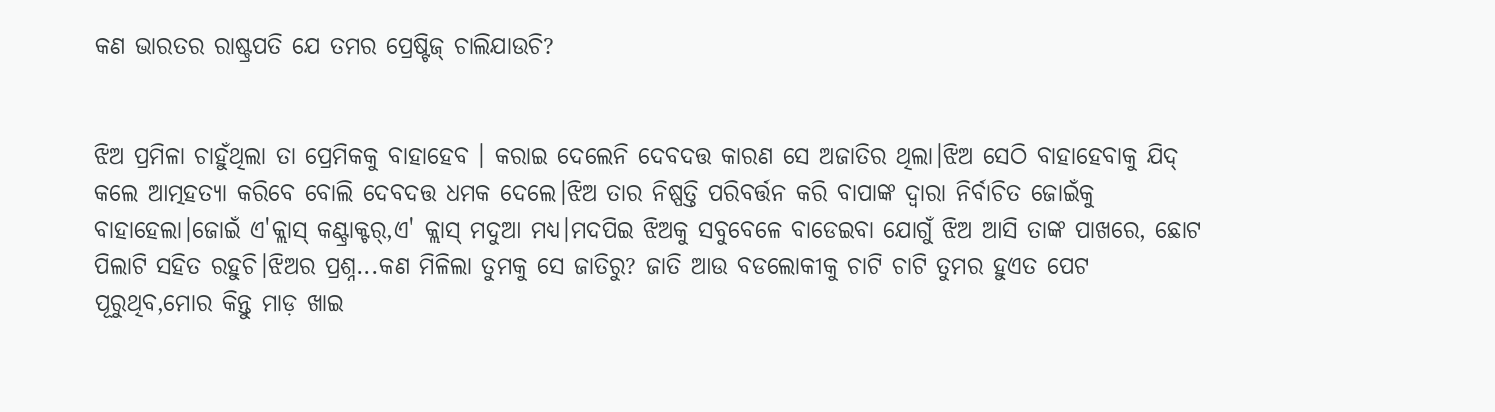କଣ ଭାରତର ରାଷ୍ଟ୍ରପତି ଯେ ତମର ପ୍ରେଷ୍ଟିଜ୍ ଚାଲିଯାଉଚି?


ଝିଅ ପ୍ରମିଳା ଚାହୁଁଥିଲା ତା ପ୍ରେମିକକୁ ବାହାହେବ । କରାଇ ଦେଲେନି ଦେବଦତ୍ତ କାରଣ ସେ ଅଜାତିର ଥିଲା।ଝିଅ ସେଠି ବାହାହେବାକୁ ଯିଦ୍ କଲେ ଆତ୍ମହତ୍ୟା କରିବେ ବୋଲି ଦେବଦତ୍ତ ଧମକ ଦେଲେ।ଝିଅ ତାର ନିଷ୍ପତ୍ତି ପରିବର୍ତ୍ତନ କରି ବାପାଙ୍କ ଦ୍ୱାରା ନିର୍ବାଚିତ ଜୋଇଁକୁ ବାହାହେଲା।ଜୋଇଁ ଏ'କ୍ଲାସ୍ କଣ୍ଟ୍ରାକ୍ଟର୍,ଏ' କ୍ଲାସ୍ ମଦୁଆ ମଧ୍ୟ।ମଦପିଇ ଝିଅକୁ ସବୁବେଳେ ବାଡେଇବା ଯୋଗୁଁ ଝିଅ ଆସି ତାଙ୍କ ପାଖରେ, ଛୋଟ ପିଲାଟି ସହିତ ରହୁଚି।ଝିଅର ପ୍ରଶ୍ନ...କଣ ମିଳିଲା ତୁମକୁ ସେ ଜାତିରୁ? ଜାତି ଆଉ ବଡଲୋକୀକୁ ଚାଟି ଚାଟି ତୁମର ହୁଏତ ପେଟ ପୂରୁଥିବ,ମୋର କିନ୍ତୁ ମାଡ଼ ଖାଇ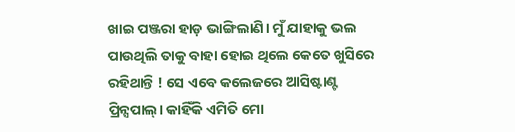ଖାଇ ପଞ୍ଜରା ହାଡ଼ ଭାଙ୍ଗିଲାଣି। ମୁଁ ଯାହାକୁ ଭଲ ପାଉଥିଲି ତାକୁ ବାହା ହୋଇ ଥିଲେ କେତେ ଖୁସିରେ ରହିଥାନ୍ତି ! ସେ ଏବେ କଲେଜରେ ଆସିଷ୍ଟାଣ୍ଟ ପ୍ରିନ୍ସପାଲ୍। କାହିଁକି ଏମିତି ମୋ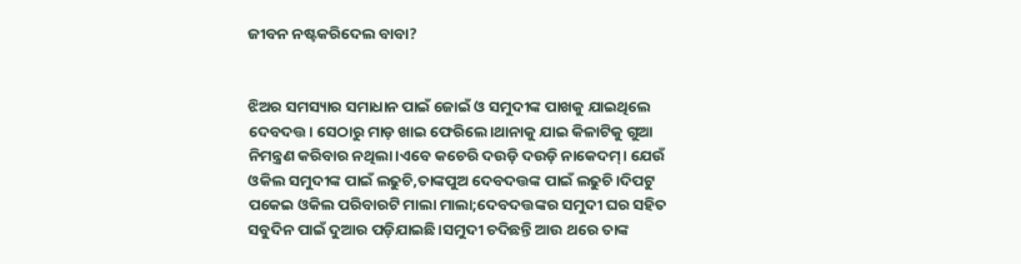ଜୀବନ ନଷ୍ଟକରିଦେଲ ବାବା?


ଝିଅର ସମସ୍ୟାର ସମାଧାନ ପାଇଁ ଜୋଇଁ ଓ ସମୁଦୀଙ୍କ ପାଖକୁ ଯାଇଥିଲେ ଦେବଦତ୍ତ। ସେଠାରୁ ମାଡ଼ ଖାଇ ଫେରିଲେ।ଥାନାକୁ ଯାଇ କିଳାଟିକୁ ଗୁଆ ନିମନ୍ତ୍ରଣ କରିବାର ନଥିଲା।ଏବେ କଚେରି ଦଉଡ଼ି ଦଉଡ଼ି ନାକେଦମ୍। ଯେଉଁ ଓକିଲ ସମୁଦୀଙ୍କ ପାଇଁ ଲଢୁଚି,ତାଙ୍କପୁଅ ଦେବଦତ୍ତଙ୍କ ପାଇଁ ଲଢୁଚି।ଦିପଟୁ ପକେଇ ଓକିଲ ପରିବାରଟି ମାଲା ମାଲା;ଦେବଦତ୍ତଙ୍କର ସମୁଦୀ ଘର ସହିତ ସବୁଦିନ ପାଇଁ ଦୁଆର ପଡ଼ିଯାଇଛି।ସମୁଦୀ ଚଦିଛନ୍ତି ଆଉ ଥରେ ତାଙ୍କ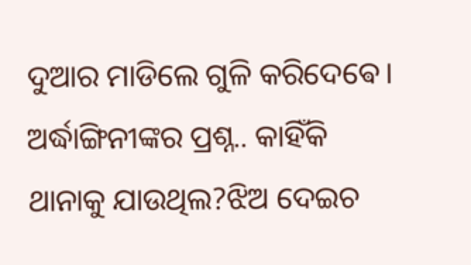ଦୁଆର ମାଡିଲେ ଗୁଳି କରିଦେଵେ। ଅର୍ଦ୍ଧାଙ୍ଗିନୀଙ୍କର ପ୍ରଶ୍ନ.. କାହିଁକି ଥାନାକୁ ଯାଉଥିଲ?ଝିଅ ଦେଇଚ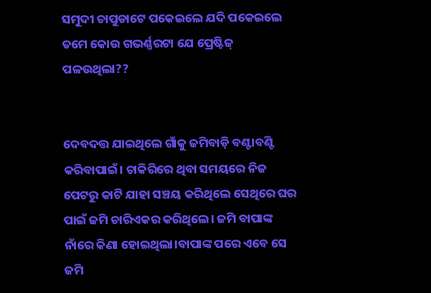ସମୁଦୀ ଚାପୁଡାଟେ ପକେଇଲେ ଯଦି ପକେଇଲେ ତମେ‌ କୋଉ ଗଭର୍ଣ୍ଣରଟା ଯେ ପ୍ରେଷ୍ଟିଜ୍ ପଳଉଥିଲା??


ଦେବଦତ୍ତ ଯାଇଥିଲେ ଗାଁକୁ ଜମିବାଡ଼ି ବଣ୍ଟାବଣ୍ଟି କରିବାପାଇଁ। ଚାକିରିରେ ଥିବା ସମୟରେ ନିଜ ପେଟରୁ କାଟି ଯାହା ସଞ୍ଚୟ କରିଥିଲେ ସେଥିରେ ଘର ପାଇଁ ଜମି ଚାରିଏକର କରିଥିଲେ। ଜମି ବାପାଙ୍କ ନାଁରେ କିଣା ହୋଇଥିଲା।ବାପାଙ୍କ ପରେ ଏବେ ସେ ଜମି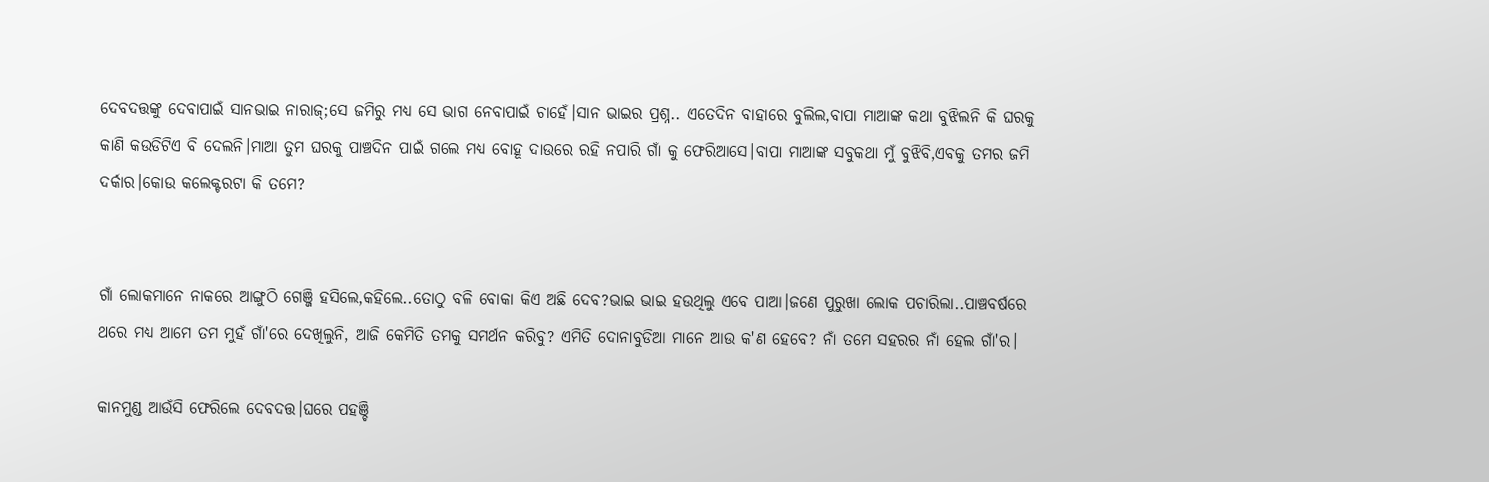ଦେବଦତ୍ତଙ୍କୁ ଦେବାପାଇଁ ସାନଭାଇ ନାରାଜ୍;ସେ ଜମିରୁ ମଧ୍ୟ ସେ ଭାଗ ନେବାପାଇଁ ଚାହେଁ।ସାନ ଭାଇର ପ୍ରଶ୍ନ.. ଏତେଦିନ ବାହାରେ ବୁଲିଲ,ବାପା ମାଆଙ୍କ କଥା ବୁଝିଲନି କି ଘରକୁ କାଣି କଉଡିଟିଏ ବି ଦେଲନି।ମାଆ ତୁମ ଘରକୁ ପାଞ୍ଚଦିନ ପାଇଁ ଗଲେ ମଧ୍ୟ ବୋହୂ ଦାଉରେ ରହି ନପାରି ଗାଁ କୁ ଫେରିଆସେ।ବାପା ମାଆଙ୍କ ସବୁକଥା ମୁଁ ବୁଝିବି,ଏବକୁ ତମର ଜମି ଦର୍କାର।କୋଉ କଲେକ୍ଟରଟା କି ତମେ?


ଗାଁ ଲୋକମାନେ ନାକରେ ଆଙ୍ଗୁଠି ଗେଞ୍ଜି ହସିଲେ,କହିଲେ..ତୋଠୁ ବଳି ବୋକା କିଏ ଅଛି ଦେବ?ଭାଇ ଭାଇ ହଉଥିଲୁ ଏବେ ପାଆ।ଜଣେ ପୁରୁଖା ଲୋକ ପଚାରିଲା..ପାଞ୍ଚବର୍ଷରେ ଥରେ ମଧ୍ୟ ଆମେ ତମ ମୁହଁ ଗାଁ'ରେ ଦେଖିଲୁନି, ଆଜି କେମିତି ତମକୁ ସମର୍ଥନ କରିବୁ? ଏମିତି ଦୋନାବୁଡିଆ ମାନେ ଆଉ କ'ଣ ହେବେ? ନାଁ ତମେ ସହରର ନାଁ ହେଲ ଗାଁ'ର।

କାନମୁଣ୍ଡ ଆଉଁସି ଫେରିଲେ ଦେବଦତ୍ତ।ଘରେ ପହଞ୍ଚି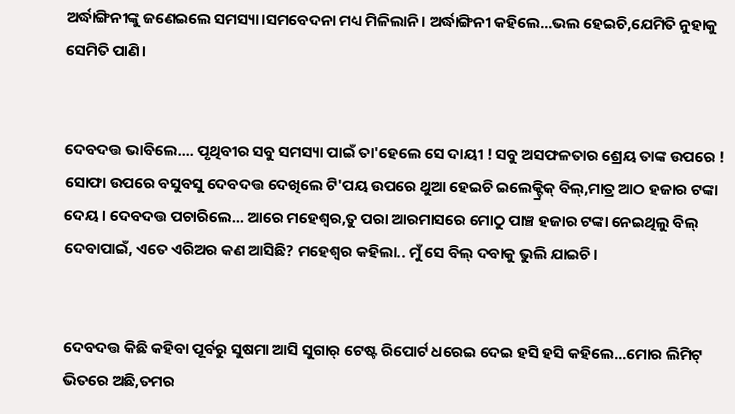ଅର୍ଦ୍ଧାଙ୍ଗିନୀଙ୍କୁ ଜଣେଇଲେ ସମସ୍ୟା।ସମବେଦନା ମଧ୍ୟ ମିଳିଲାନି। ଅର୍ଦ୍ଧାଙ୍ଗିନୀ କହିଲେ...ଭଲ ହେଇଚି,ଯେମିତି ନୁହାକୁ ସେମିତି ପାଣି।


ଦେବଦତ୍ତ ଭାବିଲେ.... ପୃଥିବୀର ସବୁ ସମସ୍ୟା ପାଇଁ ତା'ହେଲେ ସେ ଦାୟୀ ! ସବୁ ଅସଫଳତାର ଶ୍ରେୟ ତାଙ୍କ ଉପରେ ! ସୋଫା ଉପରେ ବସୁବସୁ ଦେବଦତ୍ତ ଦେଖିଲେ ଟି'ପୟ ଉପରେ ଥୁଆ ହେଇଚି ଇଲେକ୍ଟ୍ରିକ୍ ବିଲ୍,ମାତ୍ର ଆଠ ହଜାର ଟଙ୍କା ଦେୟ। ଦେବଦତ୍ତ ପଚାରିଲେ... ଆରେ ମହେଶ୍ବର,ତୁ ପରା ଆରମାସରେ ମୋଠୁ ପାଞ୍ଚ ହଜାର ଟଙ୍କା ନେଇଥିଲୁ ବିଲ୍ ଦେବାପାଇଁ, ଏତେ ଏରିଅର କଣ ଆସିଛି? ମହେଶ୍ବର କହିଲା.. ମୁଁ ସେ ବିଲ୍ ଦବାକୁ ଭୁଲି ଯାଇଚି।


ଦେବଦତ୍ତ କିଛି କହିବା ପୂର୍ବରୁ ସୁଷମା ଆସି ସୁଗାର୍ ଟେଷ୍ଟ ରିପୋର୍ଟ ଧରେଇ ଦେଇ ହସି ହସି କହିଲେ...ମୋର ଲିମିଟ୍ ଭିତରେ ଅଛି,ତମର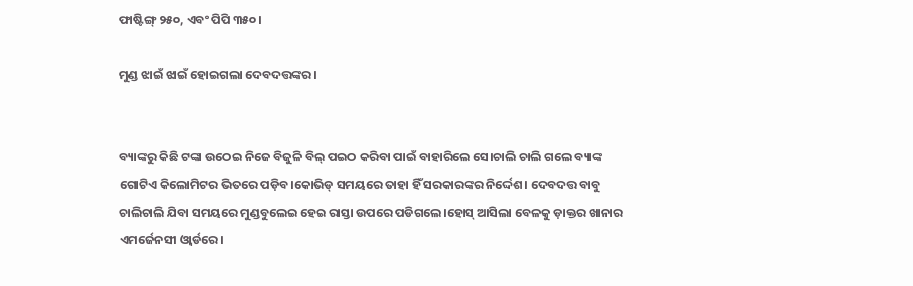ଫାଷ୍ଟିଙ୍ଗ୍ ୨୫୦, ଏବଂ ପିପି ୩୫୦।

ମୁଣ୍ଡ ଝାଇଁ ଝାଇଁ ହୋଇଗଲା ଦେବଦତ୍ତଙ୍କର।


ବ୍ୟାଙ୍କରୁ କିଛି ଟଙ୍କା ଉଠେଇ ନିଜେ ବିଜୁଳି ବିଲ୍ ପଇଠ କରିବା ପାଇଁ ବାହାରିଲେ ସେ।ଚାଲି ଚାଲି ଗଲେ ବ୍ୟାଙ୍କ ଗୋଟିଏ କିଲୋମିଟର ଭିତରେ ପଡ଼ିବ।କୋଭିଡ୍ ସମୟରେ ତାହା ହିଁ ସରକାରଙ୍କର ନିର୍ଦ୍ଦେଶ। ଦେବଦତ୍ତ ବାବୁ ଚାଲିଚାଲି ଯିବା ସମୟରେ ମୁଣ୍ଡବୁଲେଇ ହେଇ ରାସ୍ତା ଉପରେ ପଡିଗଲେ।ହୋସ୍ ଆସିଲା ବେଳକୁ ଡ଼ାକ୍ତର ଖାନାର ଏମର୍ଜେନସୀ ଓ୍ବାର୍ଡରେ।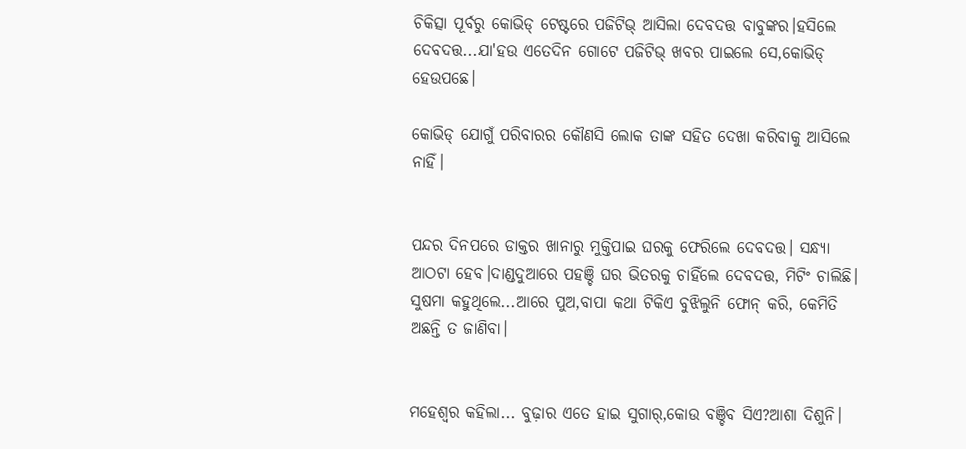ଚିକିତ୍ସା ପୂର୍ବରୁ କୋଭିଡ୍ ଟେଷ୍ଟରେ ପଜିଟିଭ୍ ଆସିଲା ଦେବଦତ୍ତ ବାବୁଙ୍କର।ହସିଲେ ଦେବଦତ୍ତ...ଯା'ହଉ ଏତେଦିନ ଗୋଟେ ପଜିଟିଭ୍ ଖବର ପାଇଲେ ସେ,କୋଭିଡ୍ ହେଉପଛେ।

କୋଭିଡ୍ ଯୋଗୁଁ ପରିବାରର କୌଣସି ଲୋକ ତାଙ୍କ ସହିତ ଦେଖା କରିବାକୁ ଆସିଲେ ନାହିଁ।


ପନ୍ଦର ଦିନପରେ ଡାକ୍ତର ଖାନାରୁ ମୁକ୍ତିପାଇ ଘରକୁ ଫେରିଲେ ଦେବଦତ୍ତ। ସନ୍ଧ୍ୟା ଆଠଟା ହେବ।ଦାଣ୍ଡଦୁଆରେ ପହଞ୍ଚି ଘର ଭିତରକୁ ଚାହିଁଲେ ଦେବଦତ୍ତ, ମିଟିଂ ଚାଲିଛି। ସୁଷମା କହୁଥିଲେ...ଆରେ ପୁଅ,ବାପା କଥା ଟିକିଏ ବୁଝିଲୁନି ଫୋନ୍ କରି, କେମିତି ଅଛନ୍ତି ତ ଜାଣିବା।


ମହେଶ୍ବର କହିଲା... ବୁଢ଼ାର ଏତେ ହାଇ ସୁଗାର୍,କୋଉ ବଞ୍ଚିବ ସିଏ?ଆଶା ଦିଶୁନି।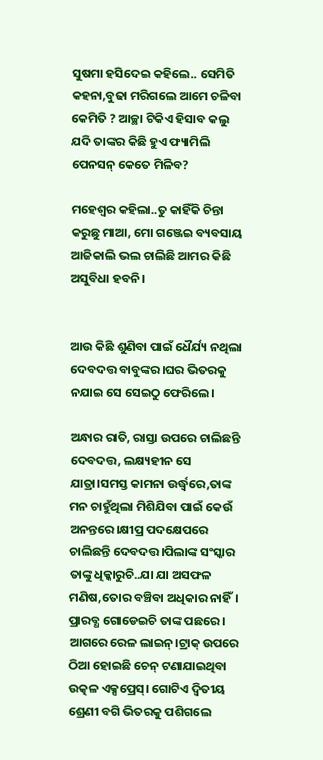ସୁଷମା ହସିଦେଇ କହିଲେ.. ସେମିତି କହନା,ବୁଢା ମରିଗଲେ ଆମେ ଚଳିବା କେମିତି ? ଆଚ୍ଛା ଟିକିଏ ହିସାବ କଲୁ ଯଦି ତାଙ୍କର କିଛି ହୁଏ ଫ୍ୟାମିଲି ପେନସନ୍ କେତେ ମିଳିବ?

ମହେଶ୍ବର କହିଲା..ତୁ କାହିଁକି ଚିନ୍ତା କରୁଛୁ ମାଆ, ମୋ ଗଞ୍ଜେଇ ବ୍ୟବସାୟ ଆଜିକାଲି ଭଲ ଚାଲିଛି ଆମର କିଛି ଅସୁବିଧା ହବନି।


ଆଉ କିଛି ଶୁଣିବା ପାଇଁ ଧୈର୍ଯ୍ୟ ନଥିଲା ଦେବଦତ୍ତ ବାବୁଙ୍କର।ଘର ଭିତରକୁ ନଯାଇ ସେ ସେଇଠୁ ଫେରିଲେ।

ଅନ୍ଧାର ରାତି, ରାସ୍ତା ଉପରେ ଚାଲିଛନ୍ତି ଦେବଦତ୍ତ, ଲକ୍ଷ୍ୟହୀନ ସେ ଯାତ୍ରା।ସମସ୍ତ କାମନା ଉର୍ଦ୍ଧ୍ବରେ,ତାଙ୍କ ମନ ଚାହୁଁଥିଲା ମିଶିଯିବା ପାଇଁ କେଉଁ ଅନନ୍ତରେ।କ୍ଷୀପ୍ର ପଦକ୍ଷେପରେ ଚାଲିଛନ୍ତି ଦେବଦତ୍ତ।ପିଲାଙ୍କ ସଂସ୍କାର ତାଙ୍କୁ ଧିକ୍କାରୁଚି..ଯା ଯା ଅସଫଳ ମଣିଷ,ତୋର ବଞ୍ଚିବା ଅଧିକାର ନାହିଁ। ପ୍ରାରବ୍ଧ ଗୋଡେଇଚି ତାଙ୍କ ପଛରେ। ଆଗରେ ରେଳ ଲାଇନ୍।ଟ୍ରାକ୍ ଉପରେ ଠିଆ ହୋଇଛି ଚେନ୍ ଟଣାଯାଇଥିବା ଉତ୍କଳ ଏକ୍ସପ୍ରେସ୍। ଗୋଟିଏ ଦ୍ବିତୀୟ ଶ୍ରେଣୀ ବଗି ଭିତରକୁ ପଶିଗଲେ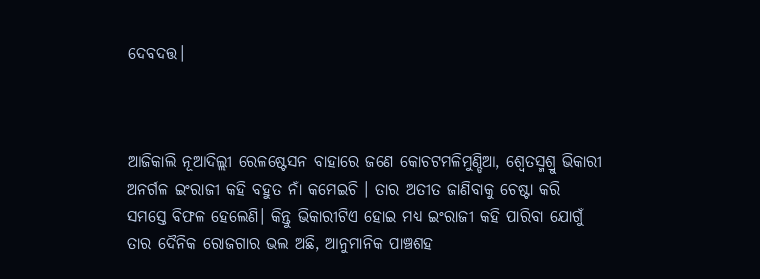ଦେବଦତ୍ତ।



ଆଜିକାଲି ନୂଆଦିଲ୍ଲୀ ରେଳଷ୍ଟେସନ ବାହାରେ ଜଣେ କୋଚଟମଳିମୁଣ୍ଡିଆ, ଶ୍ବେତସ୍ମଶ୍ରୁ ଭିକାରୀ ଅନର୍ଗଳ ଇଂରାଜୀ କହି ବହୁତ ନାଁ କମେଇଚି । ତାର ଅତୀତ ଜାଣିବାକୁ ଚେଷ୍ଟା କରି ସମସ୍ତେ ବିଫଳ ହେଲେଣି। କିନ୍ତୁ ଭିକାରୀଟିଏ ହୋଇ ମଧ୍ୟ ଇଂରାଜୀ କହି ପାରିବା ଯୋଗୁଁ ତାର ଦୈନିକ ରୋଜଗାର ଭଲ ଅଛି, ଆନୁମାନିକ ପାଞ୍ଚଶହ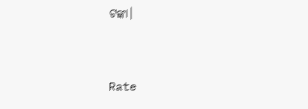ଟଙ୍କା।


Rate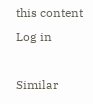this content
Log in

Similar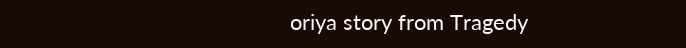oriya story from Tragedy